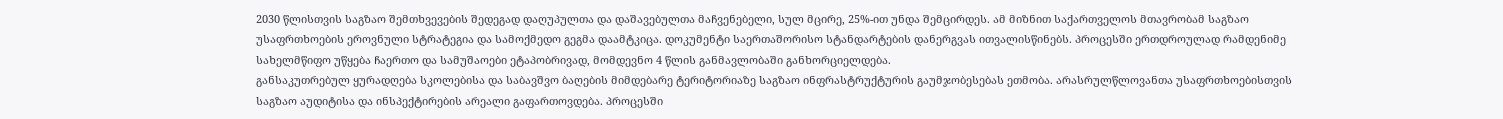2030 წლისთვის საგზაო შემთხვევების შედეგად დაღუპულთა და დაშავებულთა მაჩვენებელი, სულ მცირე, 25%-ით უნდა შემცირდეს. ამ მიზნით საქართველოს მთავრობამ საგზაო უსაფრთხოების ეროვნული სტრატეგია და სამოქმედო გეგმა დაამტკიცა. დოკუმენტი საერთაშორისო სტანდარტების დანერგვას ითვალისწინებს. პროცესში ერთდროულად რამდენიმე სახელმწიფო უწყება ჩაერთო და სამუშაოები ეტაპობრივად, მომდევნო 4 წლის განმავლობაში განხორციელდება.
განსაკუთრებულ ყურადღება სკოლებისა და საბავშვო ბაღების მიმდებარე ტერიტორიაზე საგზაო ინფრასტრუქტურის გაუმჯობესებას ეთმობა. არასრულწლოვანთა უსაფრთხოებისთვის საგზაო აუდიტისა და ინსპექტირების არეალი გაფართოვდება. პროცესში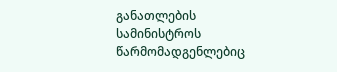განათლების სამინისტროს წარმომადგენლებიც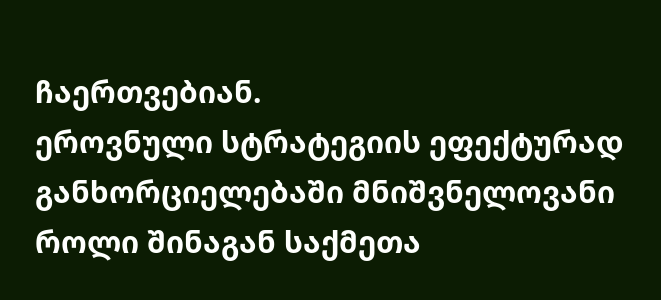ჩაერთვებიან.
ეროვნული სტრატეგიის ეფექტურად განხორციელებაში მნიშვნელოვანი როლი შინაგან საქმეთა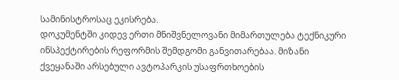სამინისტროსაც ეკისრება.
დოკუმენტში კიდევ ერთი მნიშვნელოვანი მიმართულება ტექნიკური ინსპექტირების რეფორმის შემდგომი განვითარებაა. მიზანი ქვეყანაში არსებული ავტოპარკის უსაფრთხოების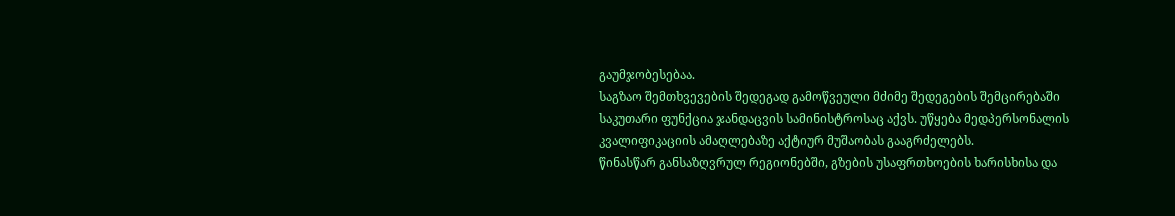გაუმჯობესებაა.
საგზაო შემთხვევების შედეგად გამოწვეული მძიმე შედეგების შემცირებაში საკუთარი ფუნქცია ჯანდაცვის სამინისტროსაც აქვს. უწყება მედპერსონალის კვალიფიკაციის ამაღლებაზე აქტიურ მუშაობას გააგრძელებს.
წინასწარ განსაზღვრულ რეგიონებში, გზების უსაფრთხოების ხარისხისა და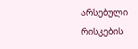არსებული რისკების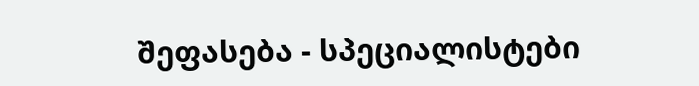შეფასება - სპეციალისტები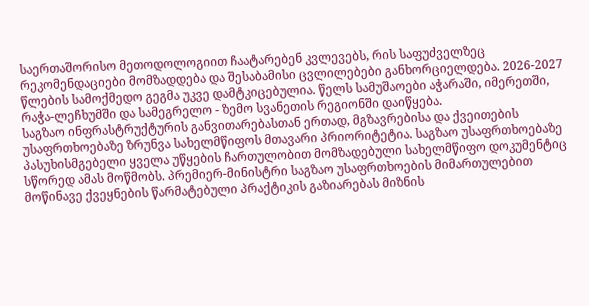საერთაშორისო მეთოდოლოგიით ჩაატარებენ კვლევებს, რის საფუძველზეც რეკომენდაციები მომზადდება და შესაბამისი ცვლილებები განხორციელდება. 2026-2027 წლების სამოქმედო გეგმა უკვე დამტკიცებულია. წელს სამუშაოები აჭარაში, იმერეთში, რაჭა-ლეჩხუმში და სამეგრელო - ზემო სვანეთის რეგიონში დაიწყება.
საგზაო ინფრასტრუქტურის განვითარებასთან ერთად, მგზავრებისა და ქვეითების უსაფრთხოებაზე ზრუნვა სახელმწიფოს მთავარი პრიორიტეტია. საგზაო უსაფრთხოებაზე პასუხისმგებელი ყველა უწყების ჩართულობით მომზადებული სახელმწიფო დოკუმენტიც სწორედ ამას მოწმობს. პრემიერ-მინისტრი საგზაო უსაფრთხოების მიმართულებით მოწინავე ქვეყნების წარმატებული პრაქტიკის გაზიარებას მიზნის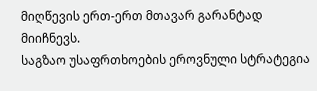მიღწევის ერთ-ერთ მთავარ გარანტად მიიჩნევს.
საგზაო უსაფრთხოების ეროვნული სტრატეგია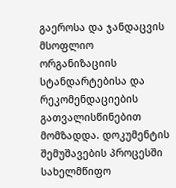გაეროსა და ჯანდაცვის მსოფლიო ორგანიზაციის სტანდარტებისა და რეკომენდაციების გათვალისწინებით მომზადდა. დოკუმენტის შემუშავების პროცესში სახელმწიფო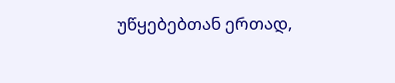უწყებებთან ერთად,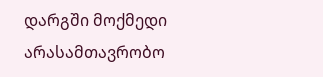დარგში მოქმედი არასამთავრობო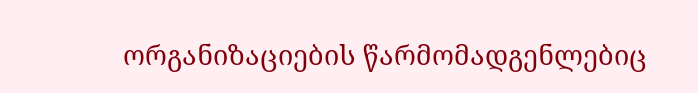ორგანიზაციების წარმომადგენლებიც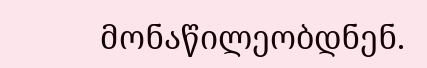მონაწილეობდნენ.